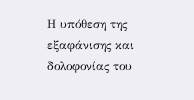Η υπόθεση της εξαφάνισης και δολοφονίας του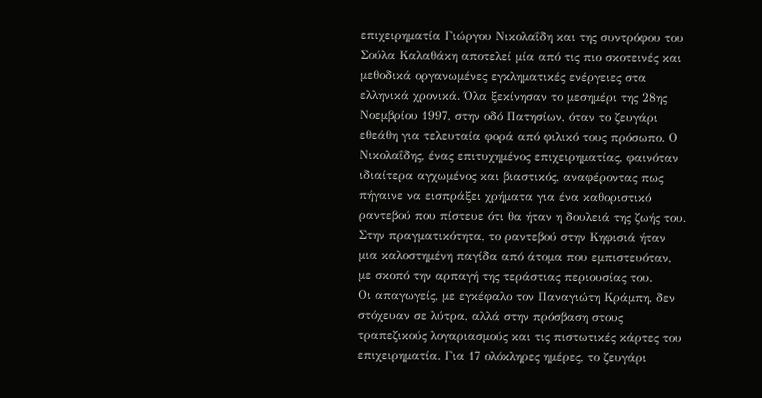επιχειρηματία Γιώργου Νικολαΐδη και της συντρόφου του Σούλα Καλαθάκη αποτελεί μία από τις πιο σκοτεινές και μεθοδικά οργανωμένες εγκληματικές ενέργειες στα ελληνικά χρονικά. Όλα ξεκίνησαν το μεσημέρι της 28ης Νοεμβρίου 1997, στην οδό Πατησίων, όταν το ζευγάρι εθεάθη για τελευταία φορά από φιλικό τους πρόσωπο. Ο Νικολαΐδης, ένας επιτυχημένος επιχειρηματίας, φαινόταν ιδιαίτερα αγχωμένος και βιαστικός, αναφέροντας πως πήγαινε να εισπράξει χρήματα για ένα καθοριστικό ραντεβού που πίστευε ότι θα ήταν η δουλειά της ζωής του. Στην πραγματικότητα, το ραντεβού στην Κηφισιά ήταν μια καλοστημένη παγίδα από άτομα που εμπιστευόταν, με σκοπό την αρπαγή της τεράστιας περιουσίας του.
Οι απαγωγείς, με εγκέφαλο τον Παναγιώτη Κράμπη, δεν στόχευαν σε λύτρα, αλλά στην πρόσβαση στους τραπεζικούς λογαριασμούς και τις πιστωτικές κάρτες του επιχειρηματία. Για 17 ολόκληρες ημέρες, το ζευγάρι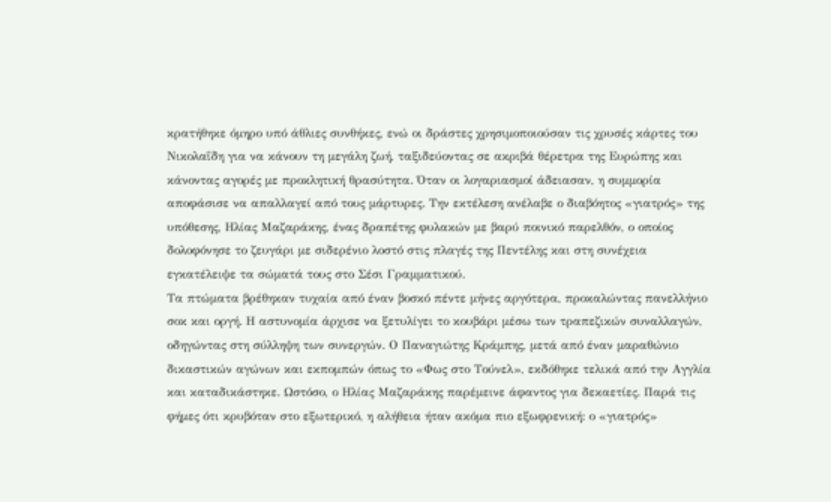κρατήθηκε όμηρο υπό άθλιες συνθήκες, ενώ οι δράστες χρησιμοποιούσαν τις χρυσές κάρτες του Νικολαΐδη για να κάνουν τη μεγάλη ζωή, ταξιδεύοντας σε ακριβά θέρετρα της Ευρώπης και κάνοντας αγορές με προκλητική θρασύτητα. Όταν οι λογαριασμοί άδειασαν, η συμμορία αποφάσισε να απαλλαγεί από τους μάρτυρες. Την εκτέλεση ανέλαβε ο διαβόητος «γιατρός» της υπόθεσης, Ηλίας Μαζαράκης, ένας δραπέτης φυλακών με βαρύ ποινικό παρελθόν, ο οποίος δολοφόνησε το ζευγάρι με σιδερένιο λοστό στις πλαγές της Πεντέλης και στη συνέχεια εγκατέλειψε τα σώματά τους στο Σέσι Γραμματικού.
Τα πτώματα βρέθηκαν τυχαία από έναν βοσκό πέντε μήνες αργότερα, προκαλώντας πανελλήνιο σοκ και οργή. Η αστυνομία άρχισε να ξετυλίγει το κουβάρι μέσω των τραπεζικών συναλλαγών, οδηγώντας στη σύλληψη των συνεργών. Ο Παναγιώτης Κράμπης, μετά από έναν μαραθώνιο δικαστικών αγώνων και εκπομπών όπως το «Φως στο Τούνελ», εκδόθηκε τελικά από την Αγγλία και καταδικάστηκε. Ωστόσο, ο Ηλίας Μαζαράκης παρέμεινε άφαντος για δεκαετίες. Παρά τις φήμες ότι κρυβόταν στο εξωτερικό, η αλήθεια ήταν ακόμα πιο εξωφρενική: ο «γιατρός»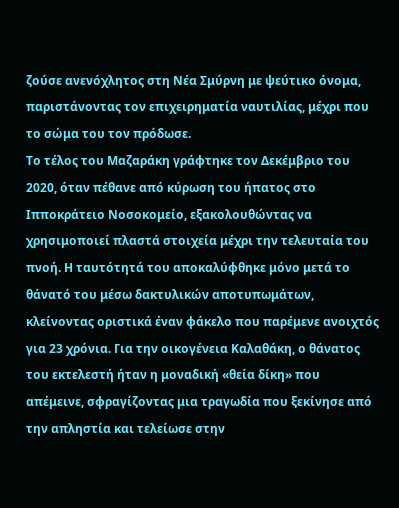ζούσε ανενόχλητος στη Νέα Σμύρνη με ψεύτικο όνομα, παριστάνοντας τον επιχειρηματία ναυτιλίας, μέχρι που το σώμα του τον πρόδωσε.
Το τέλος του Μαζαράκη γράφτηκε τον Δεκέμβριο του 2020, όταν πέθανε από κύρωση του ήπατος στο Ιπποκράτειο Νοσοκομείο, εξακολουθώντας να χρησιμοποιεί πλαστά στοιχεία μέχρι την τελευταία του πνοή. Η ταυτότητά του αποκαλύφθηκε μόνο μετά το θάνατό του μέσω δακτυλικών αποτυπωμάτων, κλείνοντας οριστικά έναν φάκελο που παρέμενε ανοιχτός για 23 χρόνια. Για την οικογένεια Καλαθάκη, ο θάνατος του εκτελεστή ήταν η μοναδική «θεία δίκη» που απέμεινε, σφραγίζοντας μια τραγωδία που ξεκίνησε από την απληστία και τελείωσε στην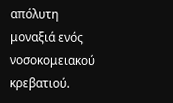απόλυτη μοναξιά ενός νοσοκομειακού κρεβατιού.